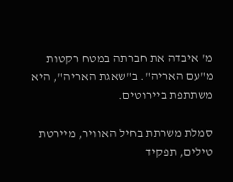מ' איבדה את חברתה במטח רקטות מ"עם האריה". ב"שאגת האריה", היא משתתפת ביירוטים.

סמלת משרתת בחיל האוויר, מיירטת טילים, תפקיד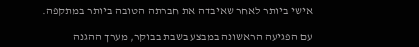אישי ביותר לאחר שאיבדה את חברתה הטובה ביותר במתקפה.

עם הפגיעה הראשונה במבצע בשבת בבוקר, מערך ההגנה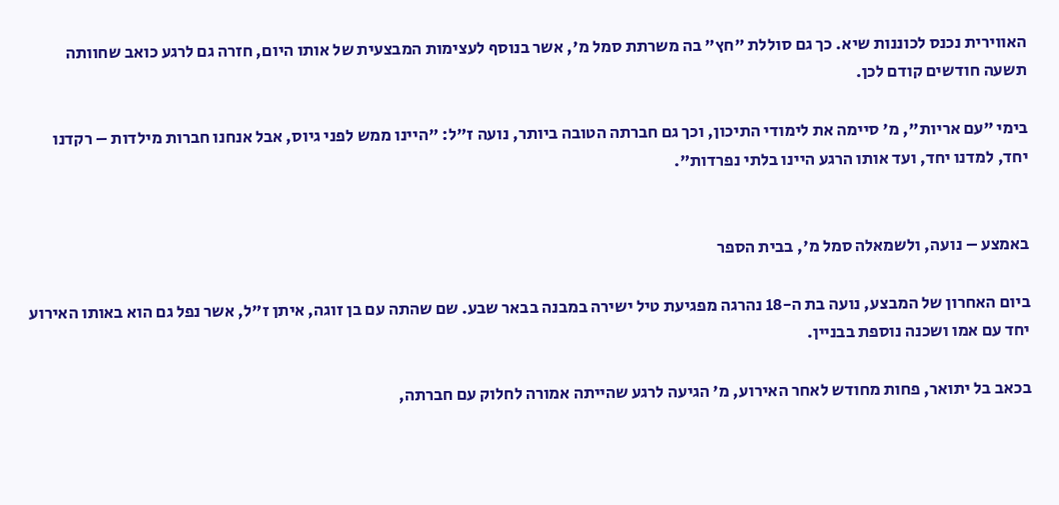האווירית נכנס לכוננות שיא. כך גם סוללת "חץ" בה משרתת סמל מ', אשר בנוסף לעצימות המבצעית של אותו היום, חזרה גם לרגע כואב שחוותה תשעה חודשים קודם לכן.

בימי "עם אריות", מ' סיימה את לימודי התיכון, וכך גם חברתה הטובה ביותר, נועה ז"ל: "היינו ממש לפני גיוס, אבל אנחנו חברות מילדות – רקדנו יחד, למדנו יחד, ועד אותו הרגע היינו בלתי נפרדות".


באמצע – נועה, ולשמאלה סמל מ', בבית הספר

ביום האחרון של המבצע, נועה בת ה-18 נהרגה מפגיעת טיל ישירה במבנה בבאר שבע. שם שהתה עם בן זוגה, איתן ז"ל, אשר נפל גם הוא באותו האירוע יחד עם אמו ושכנה נוספת בבניין.

בכאב בל יתואר, פחות מחודש לאחר האירוע, מ' הגיעה לרגע שהייתה אמורה לחלוק עם חברתה,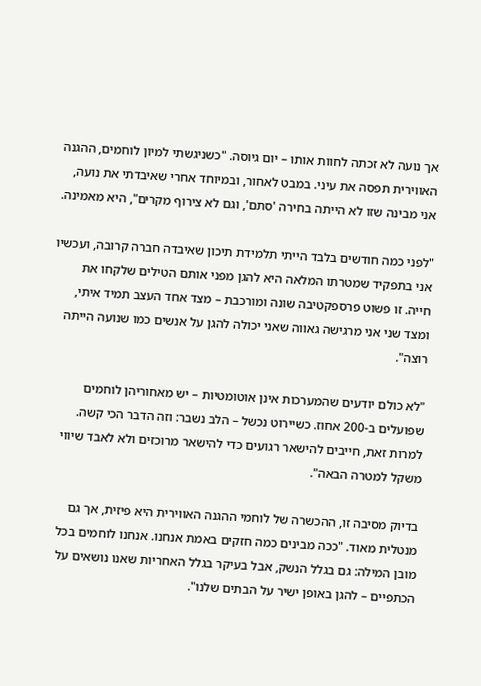אך נועה לא זכתה לחוות אותו – יום גיוסה. "כשניגשתי למיון לוחמים, ההגנה האווירית תפסה את עיני. במבט לאחור, ובמיוחד אחרי שאיבדתי את נועה, אני מבינה שזו לא הייתה בחירה 'סתם', וגם לא צירוף מקרים", היא מאמינה.

"לפני כמה חודשים בלבד הייתי תלמידת תיכון שאיבדה חברה קרובה, ועכשיו אני בתפקיד שמטרתו המלאה היא להגן מפני אותם הטילים שלקחו את חייה. זו פשוט פרספקטיבה שונה ומורכבת – מצד אחד העצב תמיד איתי, ומצד שני אני מרגישה גאווה שאני יכולה להגן על אנשים כמו שנועה הייתה רוצה".

"לא כולם יודעים שהמערכות אינן אוטומטיות – יש מאחוריהן לוחמים שפועלים ב-200 אחוז. כשיירוט נכשל – הלב נשבר: וזה הדבר הכי קשה. למרות זאת, חייבים להישאר רגועים כדי להישאר מרוכזים ולא לאבד שיווי משקל למטרה הבאה".

בדיוק מסיבה זו, ההכשרה של לוחמי ההגנה האווירית היא פיזית, אך גם מנטלית מאוד. "ככה מבינים כמה חזקים באמת אנחנו. אנחנו לוחמים בכל מובן המילה: גם בגלל הנשק, אבל בעיקר בגלל האחריות שאנו נושאים על הכתפיים – להגן באופן ישיר על הבתים שלנו".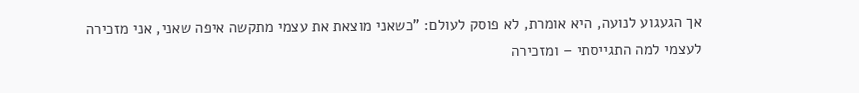אך הגעגוע לנועה, היא אומרת, לא פוסק לעולם: "כשאני מוצאת את עצמי מתקשה איפה שאני, אני מזכירה לעצמי למה התגייסתי – ומזכירה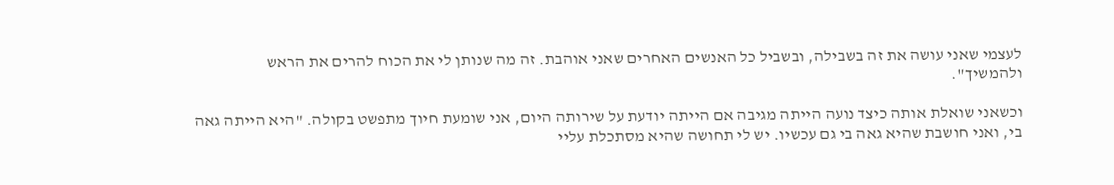לעצמי שאני עושה את זה בשבילה, ובשביל כל האנשים האחרים שאני אוהבת. זה מה שנותן לי את הכוח להרים את הראש ולהמשיך".

וכשאני שואלת אותה כיצד נועה הייתה מגיבה אם הייתה יודעת על שירותה היום, אני שומעת חיוך מתפשט בקולה. "היא הייתה גאה בי, ואני חושבת שהיא גאה בי גם עכשיו. יש לי תחושה שהיא מסתכלת עליי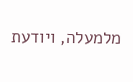מלמעלה, ויודעת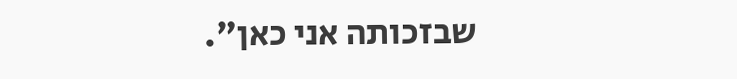שבזכותה אני כאן".